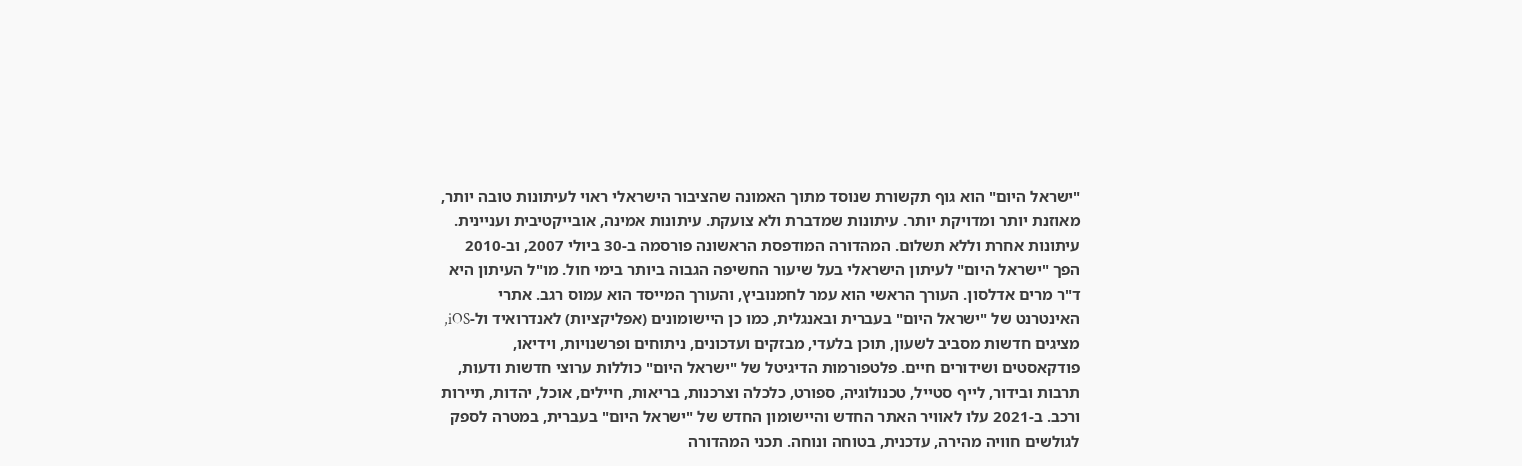"ישראל היום" הוא גוף תקשורת שנוסד מתוך האמונה שהציבור הישראלי ראוי לעיתונות טובה יותר, מאוזנת יותר ומדויקת יותר. עיתונות שמדברת ולא צועקת. עיתונות אמינה, אובייקטיבית ועניינית. עיתונות אחרת וללא תשלום. המהדורה המודפסת הראשונה פורסמה ב-30 ביולי 2007, וב-2010 הפך "ישראל היום" לעיתון הישראלי בעל שיעור החשיפה הגבוה ביותר בימי חול. מו"ל העיתון היא ד"ר מרים אדלסון. העורך הראשי הוא עמר לחמנוביץ, והעורך המייסד הוא עמוס רגב. אתרי האינטרנט של "ישראל היום" בעברית ובאנגלית, כמו כן היישומונים (אפליקציות) לאנדרואיד ול-iOS, מציגים חדשות מסביב לשעון, תוכן בלעדי, מבזקים ועדכונים, ניתוחים ופרשנויות, וידיאו, פודקאסטים ושידורים חיים. פלטפורמות הדיגיטל של "ישראל היום" כוללות ערוצי חדשות ודעות, תרבות ובידור, לייף סטייל, טכנולוגיה, ספורט, כלכלה וצרכנות, בריאות, חיילים, אוכל, יהדות, תיירות ורכב. ב-2021 עלו לאוויר האתר החדש והיישומון החדש של "ישראל היום" בעברית, במטרה לספק לגולשים חוויה מהירה, עדכנית, בטוחה ונוחה. תכני המהדורה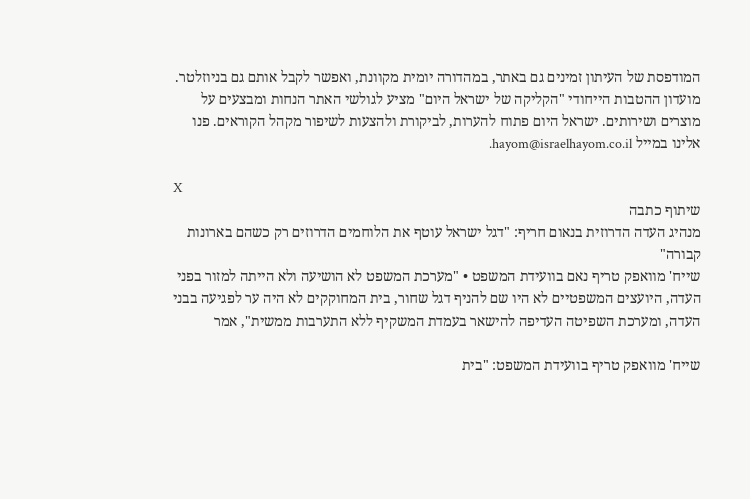המודפסת של העיתון זמינים גם באתר, במהדורה יומית מקוונת, ואפשר לקבל אותם גם בניוזלטר. מועדון ההטבות הייחודי "הקליקה של ישראל היום" מציע לגולשי האתר הנחות ומבצעים על מוצרים ושירותים. ישראל היום פתוח להערות, לביקורת ולהצעות לשיפור מקהל הקוראים. פנו אלינו במייל hayom@israelhayom.co.il.

X
שיתוף כתבה
מנהיג העדה הדרוזית בנאום חריף: "דגל ישראל עוטף את הלוחמים הדרוזים רק כשהם בארונות קבורה"
שייח' מוואפק טריף נאם בוועידת המשפט • "מערכת המשפט לא הושיעה ולא הייתה למזור בפני העדה, היועצים המשפטיים לא היו שם להניף דגל שחור, בית המחוקקים לא היה ער לפגיעה בבני העדה, ומערכת השפיטה העדיפה להישאר בעמדת המשקיף ללא התערבות ממשית", אמר

שייח' מוואפק טריף בוועידת המשפט: "בית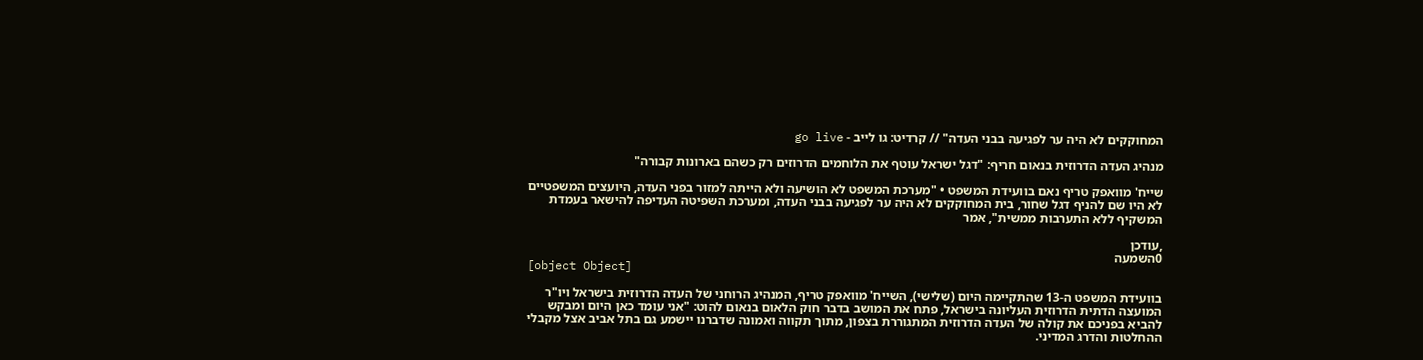המחוקקים לא היה ער לפגיעה בבני העדה" // קרדיט: גו לייב - go live

מנהיג העדה הדרוזית בנאום חריף: "דגל ישראל עוטף את הלוחמים הדרוזים רק כשהם בארונות קבורה"

שייח' מוואפק טריף נאם בוועידת המשפט • "מערכת המשפט לא הושיעה ולא הייתה למזור בפני העדה, היועצים המשפטיים לא היו שם להניף דגל שחור, בית המחוקקים לא היה ער לפגיעה בבני העדה, ומערכת השפיטה העדיפה להישאר בעמדת המשקיף ללא התערבות ממשית", אמר

,עודכן
0השמעה
[object Object]

בוועידת המשפט ה-13 שהתקיימה היום (שלישי), השייח' מוואפק טריף, המנהיג הרוחני של העדה הדרוזית בישראל ויו"ר המועצה הדתית הדרוזית העליונה בישראל, פתח את המושב בדבר חוק הלאום בנאום להוט: "אני עומד כאן היום ומבקש להביא בפניכם את קולה של העדה הדרוזית המתגוררת בצפון, מתוך תקווה ואמונה שדברנו יישמע גם בתל אביב אצל מקבלי ההחלטות והדרג המדיני.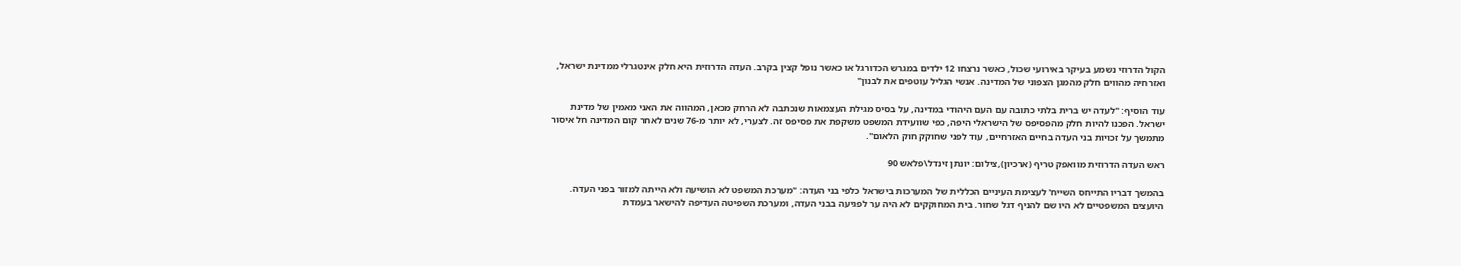הקול הדרוזי נשמע בעיקר באירועי שכול, כאשר נרצחו 12 ילדים במגרש הכדורגל או כאשר נופל קצין בקרב. העדה הדרוזית היא חלק אינטגרלי ממדינת ישראל, ואזרחיה מהווים חלק מהמגן הצפוני של המדינה. אנשי הגליל עוטפים את לבנון"

עוד הוסיף: "לעדה יש ברית בלתי כתובה עם העם היהודי במדינה, על בסיס מגילת העצמאות שנכתבה לא הרחק מכאן, המהווה את האני מאמין של מדינת ישראל. הפכנו להיות חלק מהפסיפס של הישראלי היפה, כפי שוועידת המשפט משקפת את פסיפס זה. לצערי, לא יותר מ-76 שנים לאחר קום המדינה חל איסור מתמשך על זכויות בני העדה בחיים האזרחיים, עוד לפני שחוקק חוק הלאום".

ראש העדה הדרוזית מוואפק טריף (ארכיון),צילום: יונתן זינדל\פלאש 90

בהמשך דבריו התייחס השייח' לעצימת העיניים הכללית של המערכות בישראל כלפי בני העדה: "מערכת המשפט לא הושיעה ולא הייתה למזור בפני העדה. היועצים המשפטיים לא היו שם להניף דגל שחור. בית המחוקקים לא היה ער לפגיעה בבני העדה, ומערכת השפיטה העדיפה להישאר בעמדת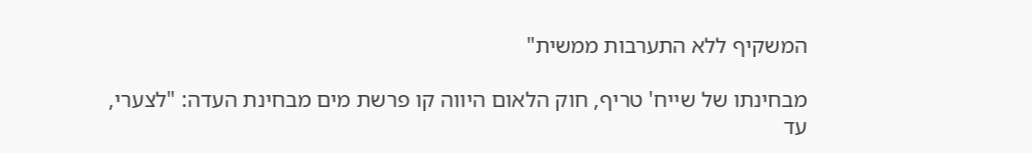המשקיף ללא התערבות ממשית"

מבחינתו של שייח' טריף, חוק הלאום היווה קו פרשת מים מבחינת העדה: "לצערי, עד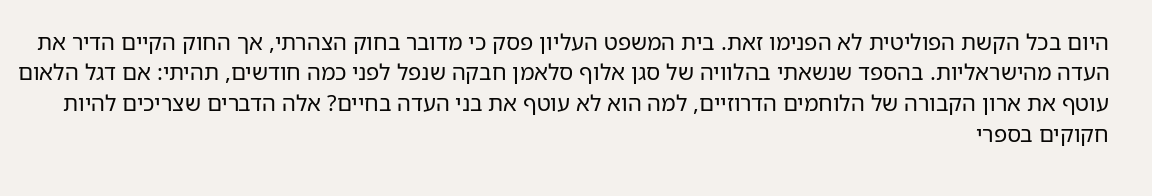היום בכל הקשת הפוליטית לא הפנימו זאת. בית המשפט העליון פסק כי מדובר בחוק הצהרתי, אך החוק הקיים הדיר את העדה מהישראליות. בהספד שנשאתי בהלוויה של סגן אלוף סלאמן חבקה שנפל לפני כמה חודשים, תהיתי: אם דגל הלאום עוטף את ארון הקבורה של הלוחמים הדרוזיים, למה הוא לא עוטף את בני העדה בחיים? אלה הדברים שצריכים להיות חקוקים בספרי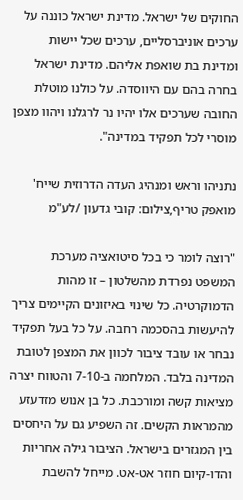החוקים של ישראל. מדינת ישראל כוננה על ערכים אוניברסליים, ערכים שכל יישות ומדינת בת שואפת אליהם. מדינת ישראל בחרה בהם עם היווסדה. על כולנו מוטלת החובה שערכים אלו יהיו נר לרגלנו ויהוו מצפן מוסרי לכל תפקיד במדינה".

נתניהו וראש ומנהיג העדה הדרוזית שייח' מואפק טריף,צילום: קובי גדעון /לע"מ

"רוצה לומר כי בכל סיטואציה מערכת המשפט נפרדת מהשלטון – זו מהות הדמוקרטיה. כל שינוי באיזונים הקיימים צריך להיעשות בהסכמה רחבה. על כל בעל תפקיד נבחר או עובד ציבור לכוון את המצפן לטובת המדינה בלבד. המלחמה ב-7-10 והטווח יצרה מציאות קשה ומורכבת. כל בן אנוש מזדעזע מהמראות הקשים. זה השפיע גם על היחסים בין המגזרים בישראל. הציבור גילה אחריות והדו-קיום חוזר אט-אט. מייחל להשבת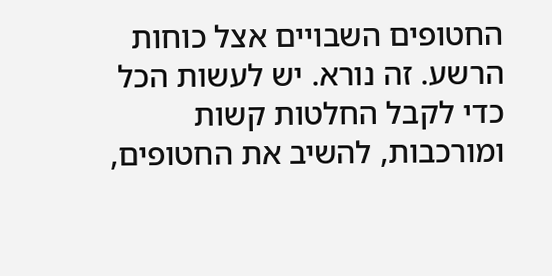החטופים השבויים אצל כוחות הרשע. זה נורא. יש לעשות הכל כדי לקבל החלטות קשות ומורכבות, להשיב את החטופים,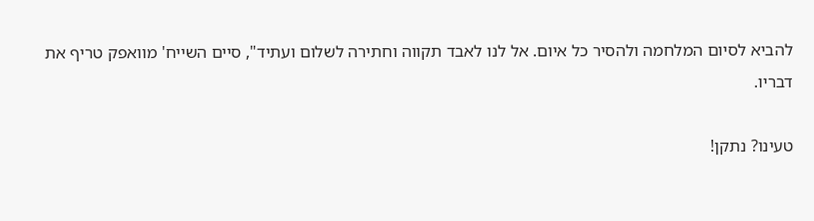להביא לסיום המלחמה ולהסיר כל איום. אל לנו לאבד תקווה וחתירה לשלום ועתיד", סיים השייח' מוואפק טריף את דבריו.

טעינו? נתקן!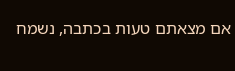אם מצאתם טעות בכתבה, נשמח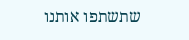שתשתפו אותנו